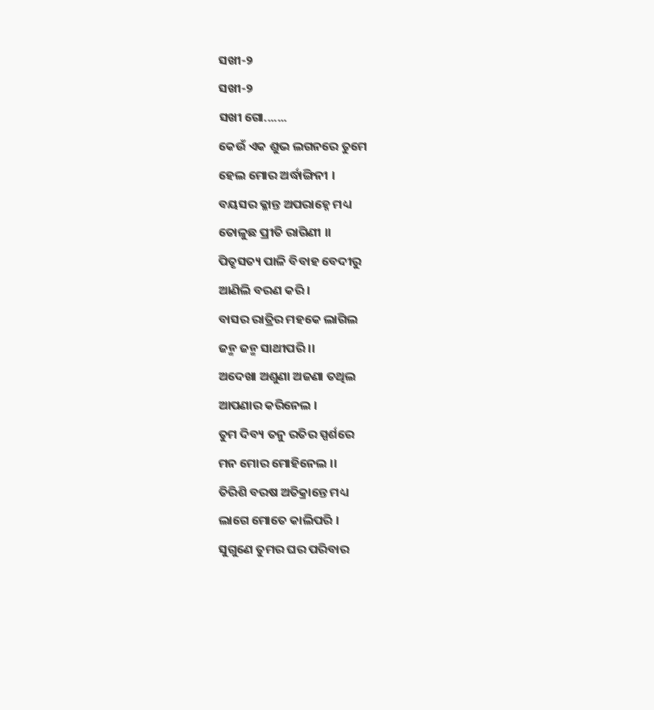ସଖୀ-୨
ସଖୀ-୨
ସଖୀ ଗୋ.......
କେଉଁ ଏକ ଶୁଭ ଲଗନରେ ତୁମେ
ହେଲ ମୋର ଅର୍ଦ୍ଧାଙ୍ଗିନୀ ।
ବୟସର କ୍ଳାନ୍ତ ଅପରାହ୍ନେ ମଧ୍ୟ
ତୋଳୁଛ ପ୍ରୀତି ରାଗିଣୀ ।।
ପିତୃସତ୍ୟ ପାଳି ବିବାହ ବେଦୀରୁ
ଆଣିଲି ବରଣ କରି ।
ବାସର ରାତ୍ରିର ମହକେ ଲାଗିଲ
ଜନ୍ମ ଜନ୍ମ ସାଥୀପରି ।।
ଅଦେଖା ଅଶୁଣା ଅଜଣା ତଥିଲ
ଆପଣାର କରିନେଲ ।
ତୁମ ଦିବ୍ୟ ତନୁ ରତିର ସ୍ପର୍ଶରେ
ମନ ମୋର ମୋହିନେଲ ।।
ତିରିଶି ବରଷ ଅତିକ୍ରାନ୍ତେ ମଧ୍ୟ
ଲାଗେ ମୋତେ କାଲିପରି ।
ସୁଗୁଣେ ତୁମର ଘର ପରିବାର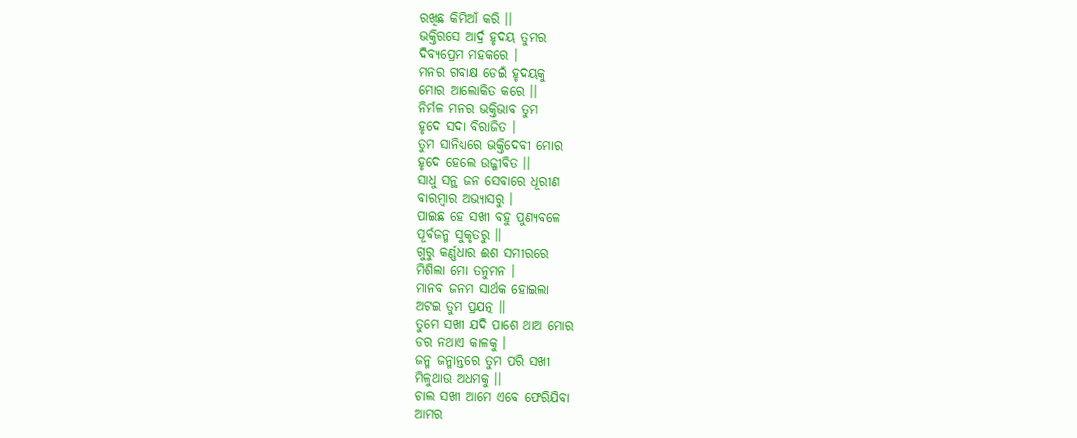ରଖିଛ କିମିଆଁ କରି ।।
ଭକ୍ତିରସେ ଆର୍ଦ୍ର ହୃଦୟ ତୁମର
ଦିବ୍ୟପ୍ରେମ ମହକରେ ।
ମନର ଗବାକ୍ଷ ଡେଇଁ ହୃଦୟକୁ
ମୋର ଆଲୋକିତ କରେ ।।
ନିର୍ମଳ ମନର ଭକ୍ତିଭାବ ତୁମ
ହୃଦେ ସଦା ବିରାଜିତ ।
ତୁମ ସାନିଧ୍ୟରେ ଭକ୍ତିଦେବୀ ମୋର
ହୃଦେ ହେଲେ ଉଜ୍ଜୀବିତ ।।
ସାଧୁ ସନ୍ଥ ଜନ ସେବାରେ ଧୂରୀଣ
ବାରମ୍ବାର ଅଭ୍ୟାସରୁ ।
ପାଇଛ ହେ ସଖୀ ବହୁ ପୁଣ୍ୟବଳେ
ପୂର୍ବଜନ୍ମ ସୁକୃତରୁ ।।
ଗୁରୁ କର୍ଣ୍ଣଧାର ଈଶ ସମୀରରେ
ମିଶିଲା ମୋ ତନୁମନ ।
ମାନବ ଜନମ ସାର୍ଥକ ହୋଇଲା
ଅଟଇ ତୁମ ପ୍ରଯତ୍ନ ।।
ତୁମେ ସଖୀ ଯଦି ପାଶେ ଥାଅ ମୋର
ଡର ନଥାଏ କାଳକୁ ।
ଜନ୍ମ ଜନ୍ମାନ୍ତରେ ତୁମ ପରି ସଖୀ
ମିଳୁଥାଉ ଅଧମକୁ ।।
ଚାଲ ସଖୀ ଆମେ ଏବେ ଫେରିଯିବା
ଆମର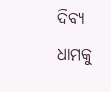ଦିବ୍ୟ ଧାମକୁ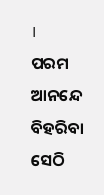।
ପରମ ଆନନ୍ଦେ ବିହରିବା ସେଠି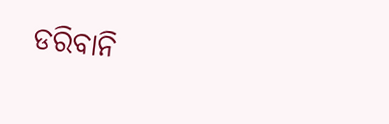ଡରିବାନି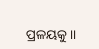ପ୍ରଳୟକୁ ।।